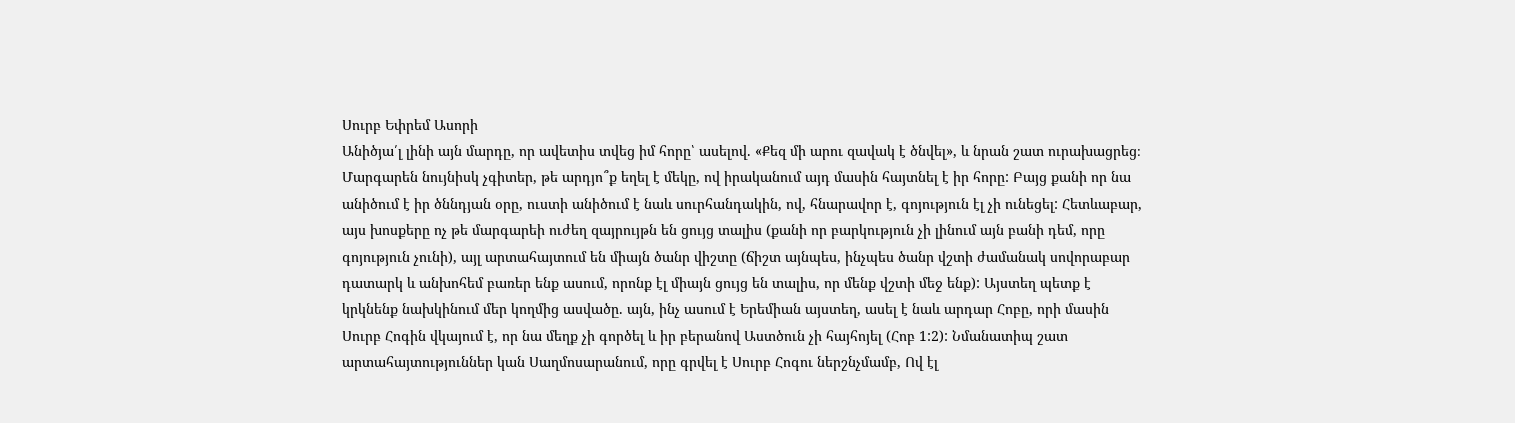Սուրբ Եփրեմ Ասորի
Անիծյա՛լ լինի այն մարդը, որ ավետիս տվեց իմ հորը՝ ասելով. «Քեզ մի արու զավակ է ծնվել», և նրան շատ ուրախացրեց։
Մարգարեն նույնիսկ չգիտեր, թե արդյո՞ք եղել է մեկը, ով իրականում այդ մասին հայտնել է իր հորը: Բայց քանի որ նա անիծում է իր ծննդյան օրը, ուստի անիծում է նաև սուրհանդակին, ով, հնարավոր է, գոյություն էլ չի ունեցել: Հետևաբար, այս խոսքերը ոչ թե մարգարեի ուժեղ զայրույթն են ցույց տալիս (քանի որ բարկություն չի լինում այն բանի դեմ, որը գոյություն չունի), այլ արտահայտում են միայն ծանր վիշտը (ճիշտ այնպես, ինչպես ծանր վշտի ժամանակ սովորաբար դատարկ և անխոհեմ բառեր ենք ասում, որոնք էլ միայն ցույց են տալիս, որ մենք վշտի մեջ ենք): Այստեղ պետք է կրկնենք նախկինում մեր կողմից ասվածը. այն, ինչ ասում է Երեմիան այստեղ, ասել է նաև արդար Հոբը, որի մասին Սուրբ Հոգին վկայում է, որ նա մեղք չի գործել և իր բերանով Աստծուն չի հայհոյել (Հոբ 1:2): Նմանատիպ շատ արտահայտություններ կան Սաղմոսարանում, որը գրվել է Սուրբ Հոգու ներշնչմամբ, Ով էլ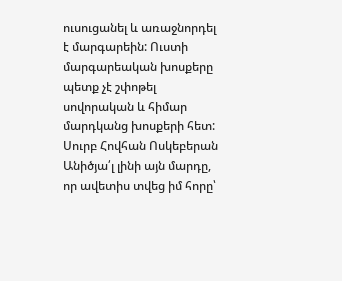ուսուցանել և առաջնորդել է մարգարեին: Ուստի մարգարեական խոսքերը պետք չէ շփոթել սովորական և հիմար մարդկանց խոսքերի հետ:
Սուրբ Հովհան Ոսկեբերան
Անիծյա՛լ լինի այն մարդը, որ ավետիս տվեց իմ հորը՝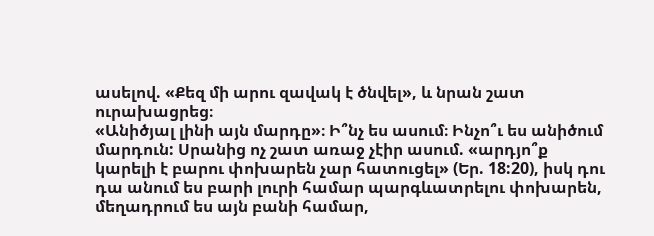ասելով. «Քեզ մի արու զավակ է ծնվել», և նրան շատ ուրախացրեց։
«Անիծյալ լինի այն մարդը»։ Ի՞նչ ես ասում։ Ինչո՞ւ ես անիծում մարդուն: Սրանից ոչ շատ առաջ չէիր ասում. «արդյո՞ք կարելի է բարու փոխարեն չար հատուցել» (Եր. 18:20), իսկ դու դա անում ես բարի լուրի համար պարգևատրելու փոխարեն, մեղադրում ես այն բանի համար,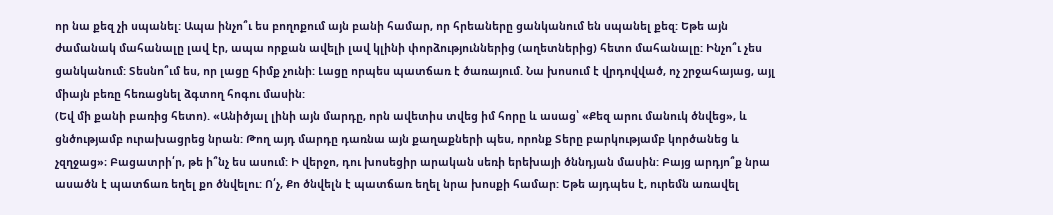որ նա քեզ չի սպանել: Ապա ինչո՞ւ ես բողոքում այն բանի համար, որ հրեաները ցանկանում են սպանել քեզ: Եթե այն ժամանակ մահանալը լավ էր, ապա որքան ավելի լավ կլինի փորձություններից (աղետներից) հետո մահանալը: Ինչո՞ւ չես ցանկանում: Տեսնո՞ւմ ես, որ լացը հիմք չունի: Լացը որպես պատճառ է ծառայում. Նա խոսում է վրդովված, ոչ շրջահայաց, այլ միայն բեռը հեռացնել ձգտող հոգու մասին:
(Եվ մի քանի բառից հետո). «Անիծյալ լինի այն մարդը, որն ավետիս տվեց իմ հորը և ասաց՝ «Քեզ արու մանուկ ծնվեց», և ցնծությամբ ուրախացրեց նրան: Թող այդ մարդը դառնա այն քաղաքների պես, որոնք Տերը բարկությամբ կործանեց և չզղջաց»։ Բացատրի՛ր, թե ի՞նչ ես ասում: Ի վերջո, դու խոսեցիր արական սեռի երեխայի ծննդյան մասին: Բայց արդյո՞ք նրա ասածն է պատճառ եղել քո ծնվելու: Ո՛չ, Քո ծնվելն է պատճառ եղել նրա խոսքի համար: Եթե այդպես է, ուրեմն առավել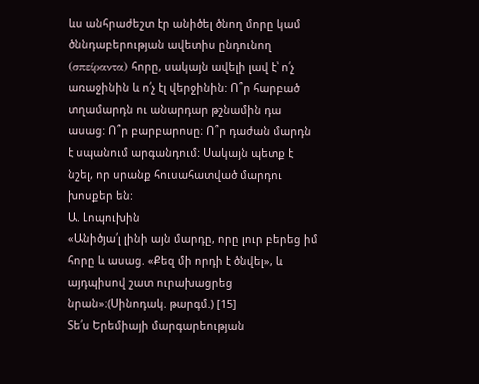ևս անհրաժեշտ էր անիծել ծնող մորը կամ ծննդաբերության ավետիս ընդունող (σπείραντα) հորը, սակայն ավելի լավ է՝ ո՛չ առաջինին և ո՛չ էլ վերջինին: Ո՞ր հարբած տղամարդն ու անարդար թշնամին դա ասաց: Ո՞ր բարբարոսը։ Ո՞ր դաժան մարդն է սպանում արգանդում: Սակայն պետք է նշել, որ սրանք հուսահատված մարդու խոսքեր են:
Ա. Լոպուխին
«Անիծյա՛լ լինի այն մարդը, որը լուր բերեց իմ հորը և ասաց. «Քեզ մի որդի է ծնվել», և այդպիսով շատ ուրախացրեց նրան»։(Սինոդակ. թարգմ.) [15]
Տե՛ս Երեմիայի մարգարեության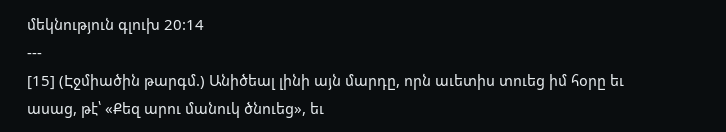մեկնություն գլուխ 20:14
---
[15] (Էջմիածին թարգմ.) Անիծեալ լինի այն մարդը, որն աւետիս տուեց իմ հօրը եւ ասաց, թէ՝ «Քեզ արու մանուկ ծնուեց», եւ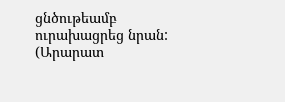ցնծութեամբ ուրախացրեց նրան:
(Արարատ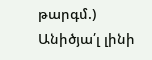թարգմ.) Անիծյա՛լ լինի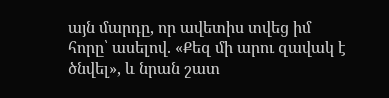այն մարդը, որ ավետիս տվեց իմ հորը՝ ասելով. «Քեզ մի արու զավակ է ծնվել», և նրան շատ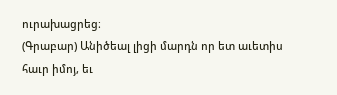ուրախացրեց։
(Գրաբար) Անիծեալ լիցի մարդն որ ետ աւետիս հաւր իմոյ, եւ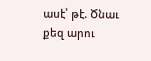ասէ՝ թէ. Ծնաւ քեզ արու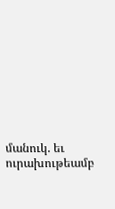մանուկ. եւ ուրախութեամբ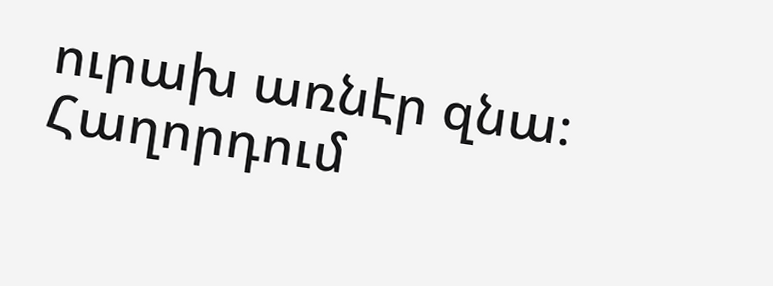ուրախ առնէր զնա։
Հաղորդում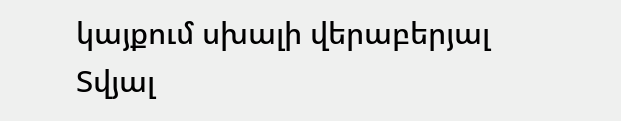կայքում սխալի վերաբերյալ
Տվյալ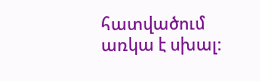հատվածում առկա է սխալ: